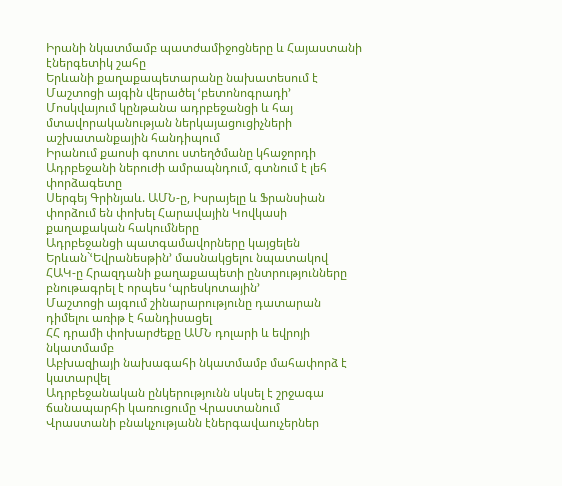Իրանի նկատմամբ պատժամիջոցները և Հայաստանի էներգետիկ շահը
Երևանի քաղաքապետարանը նախատեսում է Մաշտոցի այգին վերածել ՙբետոնոգրադի՚
Մոսկվայում կընթանա ադրբեջանցի և հայ մտավորականության ներկայացուցիչների աշխատանքային հանդիպում
Իրանում քաոսի գոտու ստեղծմանը կհաջորդի Ադրբեջանի ներուժի ամրապնդում, գտնում է լեհ փորձագետը
Սերգեյ Գրինյաև. ԱՄՆ-ը, Իսրայելը և Ֆրանսիան փորձում են փոխել Հարավային Կովկասի քաղաքական հակումները
Ադրբեջանցի պատգամավորները կայցելեն Երևան`ՙԵվրանեսթին՚ մասնակցելու նպատակով
ՀԱԿ-ը Հրազդանի քաղաքապետի ընտրությունները բնութագրել է որպես ՙպրեսկոտային՚
Մաշտոցի այգում շինարարությունը դատարան դիմելու առիթ է հանդիսացել
ՀՀ դրամի փոխարժեքը ԱՄՆ դոլարի և եվրոյի նկատմամբ
Աբխազիայի նախագահի նկատմամբ մահափորձ է կատարվել
Ադրբեջանական ընկերությունն սկսել է շրջագա ճանապարհի կառուցումը Վրաստանում
Վրաստանի բնակչությանն էներգավաուչերներ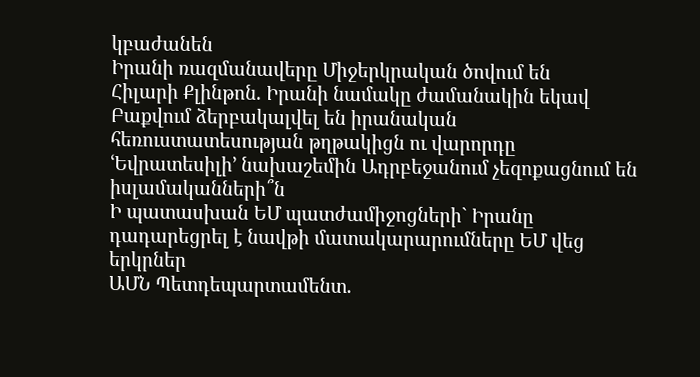կբաժանեն
Իրանի ռազմանավերը Միջերկրական ծովում են
Հիլարի Քլինթոն. Իրանի նամակը ժամանակին եկավ
Բաքվում ձերբակալվել են իրանական հեռուստատեսության թղթակիցն ու վարորդը
ՙԵվրատեսիլի՚ նախաշեմին Ադրբեջանում չեզոքացնում են իսլամականների՞ն
Ի պատասխան ԵՄ պատժամիջոցների` Իրանը դադարեցրել է նավթի մատակարարումները ԵՄ վեց երկրներ
ԱՄՆ Պետդեպարտամենտ.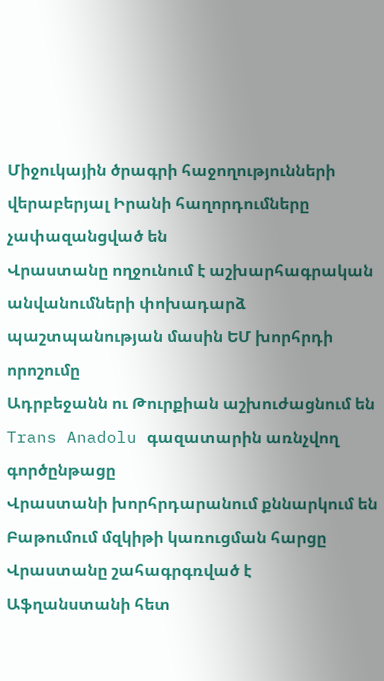Միջուկային ծրագրի հաջողությունների վերաբերյալ Իրանի հաղորդումները չափազանցված են
Վրաստանը ողջունում է աշխարհագրական անվանումների փոխադարձ պաշտպանության մասին ԵՄ խորհրդի որոշումը
Ադրբեջանն ու Թուրքիան աշխուժացնում են Trans Anadolu գազատարին առնչվող գործընթացը
Վրաստանի խորհրդարանում քննարկում են Բաթումում մզկիթի կառուցման հարցը
Վրաստանը շահագրգռված է Աֆղանստանի հետ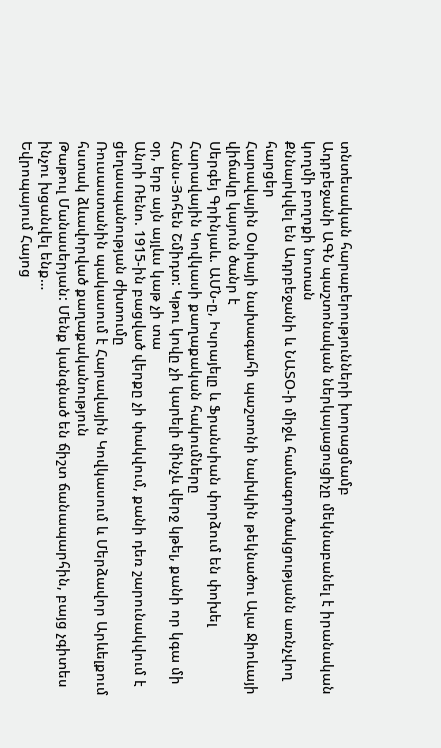տնտեսական հարաբերությունների խորացմամբ
Ադրբեջանի ԱԳՆ պաշտոնական ներկայացուցիչը մեկնաբանել է իրանական կողմի բողոքի նոտան
Քննարկվել են Ադրբեջանի և ՆԱՏՕ-ի միջև համագործակցությանն առնչվող հարցեր
Հարավային Օսիայի նախագահի պաշտոնի նախկին թեկնածու Ալա Ջիոևայի վիճակը կայուն ծանր է
Սերգեյ Գրինյաև. ԱՄՆ-ը, Իսրայելը և Ֆրանսիան փորձում են փոխել Հարավային Կովկասի քաղաքական հակումները
Հանս-Յոհեն Շմիդտ: Կթու կովը չի կարելի մինչև վերջ կթել, քանի որ կգա մի օր, երբ այն այլևս կաթ չի տա
Անրի Ռենո. 1915-ին բացված վերքը չի փակվում, քանի դեռ շարունակվում է ցեղասպանության ժխտումը
Ռուսաստանին պակասում է Հարավային Կովկասում և Մերձավոր Արևելքում հստակ ձևավորված քաղաքականություն
Թաթուլ Մանասերյան: Մենք կանգնած են ճիշտ ճանապարհին, բայց չգիտես ինչու խցանվել ենք…
Եվրոպայում Հայոց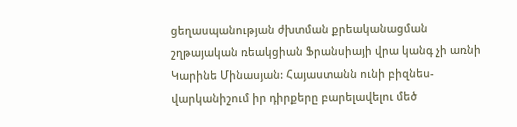ցեղասպանության ժխտման քրեականացման շղթայական ռեակցիան Ֆրանսիայի վրա կանգ չի առնի
Կարինե Մինասյան: Հայաստանն ունի բիզնես-վարկանիշում իր դիրքերը բարելավելու մեծ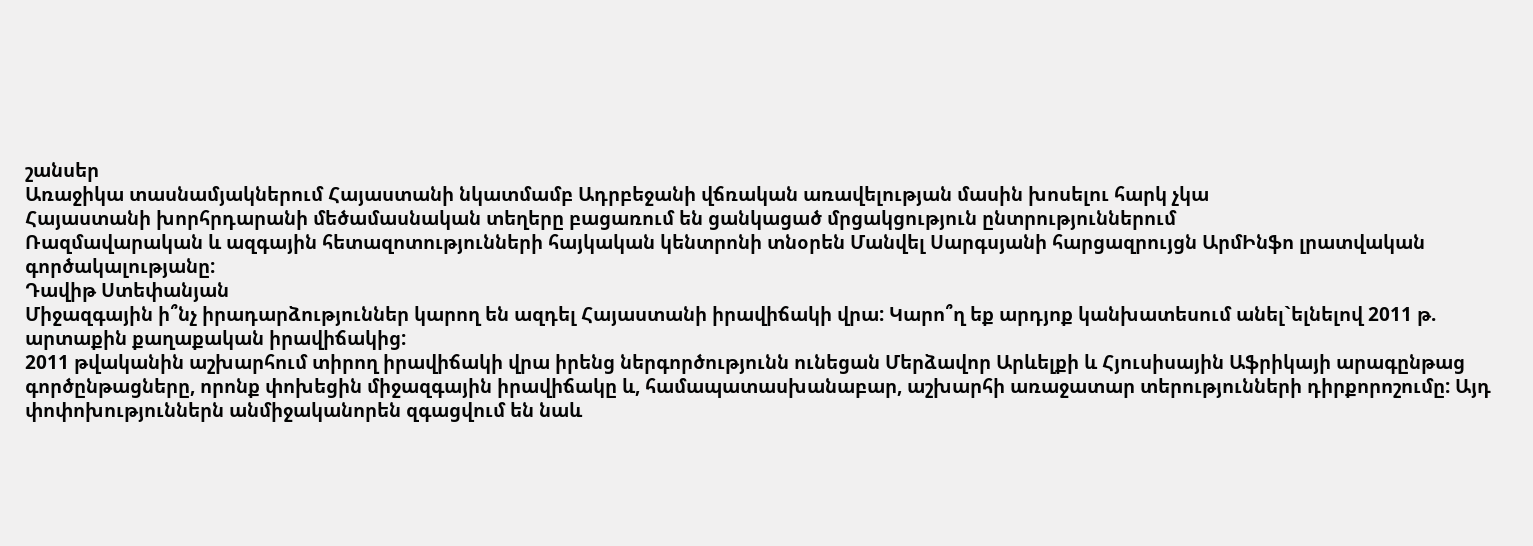շանսեր
Առաջիկա տասնամյակներում Հայաստանի նկատմամբ Ադրբեջանի վճռական առավելության մասին խոսելու հարկ չկա
Հայաստանի խորհրդարանի մեծամասնական տեղերը բացառում են ցանկացած մրցակցություն ընտրություններում
Ռազմավարական և ազգային հետազոտությունների հայկական կենտրոնի տնօրեն Մանվել Սարգսյանի հարցազրույցն ԱրմԻնֆո լրատվական գործակալությանը:
Դավիթ Ստեփանյան
Միջազգային ի՞նչ իրադարձություններ կարող են ազդել Հայաստանի իրավիճակի վրա: Կարո՞ղ եք արդյոք կանխատեսում անել`ելնելով 2011 թ. արտաքին քաղաքական իրավիճակից:
2011 թվականին աշխարհում տիրող իրավիճակի վրա իրենց ներգործությունն ունեցան Մերձավոր Արևելքի և Հյուսիսային Աֆրիկայի արագընթաց գործընթացները, որոնք փոխեցին միջազգային իրավիճակը և, համապատասխանաբար, աշխարհի առաջատար տերությունների դիրքորոշումը: Այդ փոփոխություններն անմիջականորեն զգացվում են նաև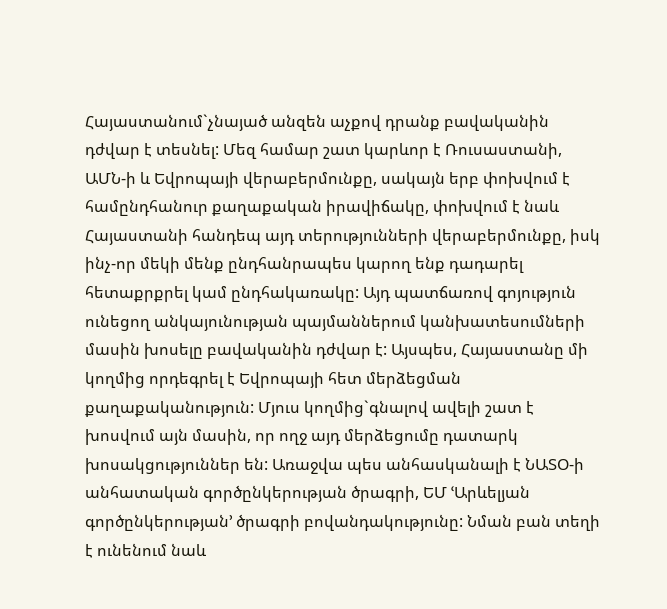Հայաստանում`չնայած անզեն աչքով դրանք բավականին դժվար է տեսնել: Մեզ համար շատ կարևոր է Ռուսաստանի, ԱՄՆ-ի և Եվրոպայի վերաբերմունքը, սակայն երբ փոխվում է համընդհանուր քաղաքական իրավիճակը, փոխվում է նաև Հայաստանի հանդեպ այդ տերությունների վերաբերմունքը, իսկ ինչ-որ մեկի մենք ընդհանրապես կարող ենք դադարել հետաքրքրել կամ ընդհակառակը: Այդ պատճառով գոյություն ունեցող անկայունության պայմաններում կանխատեսումների մասին խոսելը բավականին դժվար է: Այսպես, Հայաստանը մի կողմից որդեգրել է Եվրոպայի հետ մերձեցման քաղաքականություն: Մյուս կողմից`գնալով ավելի շատ է խոսվում այն մասին, որ ողջ այդ մերձեցումը դատարկ խոսակցություններ են: Առաջվա պես անհասկանալի է ՆԱՏՕ-ի անհատական գործընկերության ծրագրի, ԵՄ ՙԱրևելյան գործընկերության՚ ծրագրի բովանդակությունը: Նման բան տեղի է ունենում նաև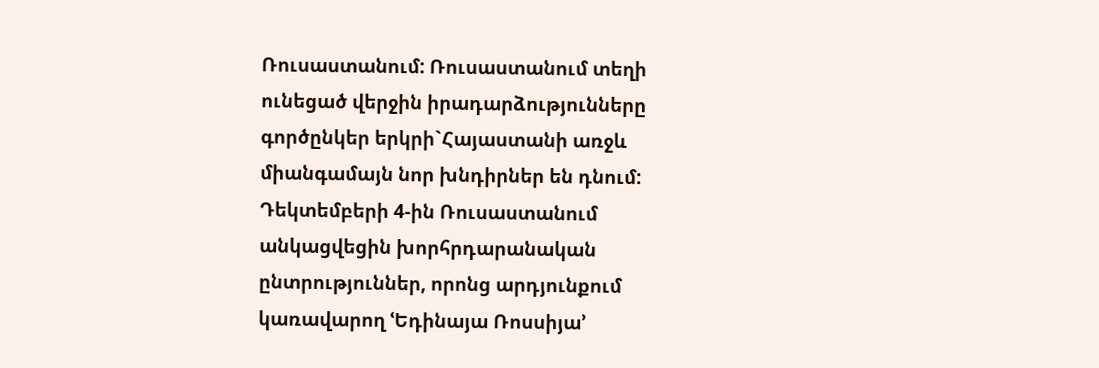Ռուսաստանում: Ռուսաստանում տեղի ունեցած վերջին իրադարձությունները գործընկեր երկրի`Հայաստանի առջև միանգամայն նոր խնդիրներ են դնում: Դեկտեմբերի 4-ին Ռուսաստանում անկացվեցին խորհրդարանական ընտրություններ, որոնց արդյունքում կառավարող ՙԵդինայա Ռոսսիյա՚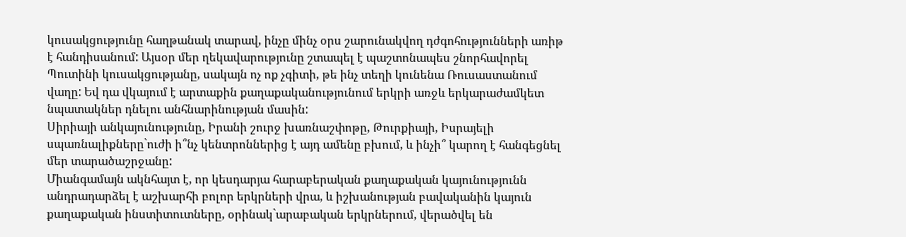կուսակցությունը հաղթանակ տարավ, ինչը մինչ օրս շարունակվող դժգոհությունների առիթ է հանդիսանում: Այսօր մեր ղեկավարությունը շտապել է պաշտոնապես շնորհավորել Պուտինի կուսակցությանը, սակայն ոչ ոք չգիտի, թե ինչ տեղի կունենա Ռուսաստանում վաղը: Եվ դա վկայում է արտաքին քաղաքականությունում երկրի առջև երկարաժամկետ նպատակներ դնելու անհնարինության մասին:
Սիրիայի անկայունությունը, Իրանի շուրջ խառնաշփոթը, Թուրքիայի, Իսրայելի սպառնալիքները`ուժի ի՞նչ կենտրոններից է այդ ամենը բխում, և ինչի՞ կարող է հանգեցնել մեր տարածաշրջանը:
Միանգամայն ակնհայտ է, որ կեսդարյա հարաբերական քաղաքական կայունությունն անդրադարձել է աշխարհի բոլոր երկրների վրա, և իշխանության բավականին կայուն քաղաքական ինստիտուտները, օրինակ`արաբական երկրներում, վերածվել են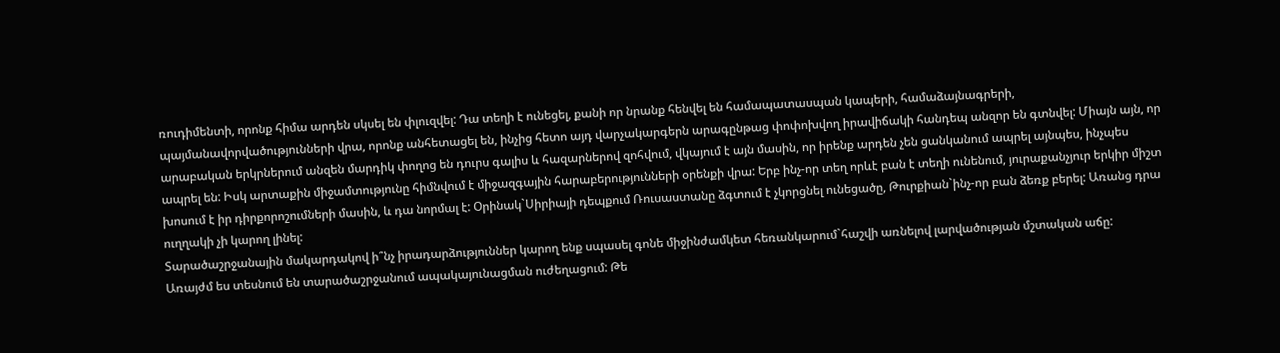ռուդիմենտի, որոնք հիմա արդեն սկսել են փլուզվել: Դա տեղի է ունեցել, քանի որ նրանք հենվել են համապատասպան կապերի, համաձայնագրերի, պայմանավորվածությունների վրա, որոնք անհետացել են, ինչից հետո այդ վարչակարգերն արագընթաց փոփոխվող իրավիճակի հանդեպ անզոր են գտնվել: Միայն այն, որ արաբական երկրներում անզեն մարդիկ փողոց են դուրս գալիս և հազարներով զոհվում, վկայում է այն մասին, որ իրենք արդեն չեն ցանկանում ապրել այնպես, ինչպես ապրել են: Իսկ արտաքին միջամտությունը հիմնվում է միջազգային հարաբերությունների օրենքի վրա: Երբ ինչ-որ տեղ որևէ բան է տեղի ունենում, յուրաքանչյուր երկիր միշտ խոսում է իր դիրքորոշումների մասին, և դա նորմալ է: Օրինակ`Սիրիայի դեպքում Ռուսաստանը ձգտում է չկորցնել ունեցածը, Թուրքիան`ինչ-որ բան ձեռք բերել: Առանց դրա ուղղակի չի կարող լինել:
Տարածաշրջանային մակարդակով ի՞նչ իրադարձություններ կարող ենք սպասել գոնե միջինժամկետ հեռանկարում`հաշվի առնելով լարվածության մշտական աճը:
Առայժմ ես տեսնում են տարածաշրջանում ապակայունացման ուժեղացում: Թե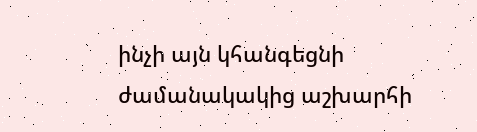ինչի այն կհանգեցնի ժամանակակից աշխարհի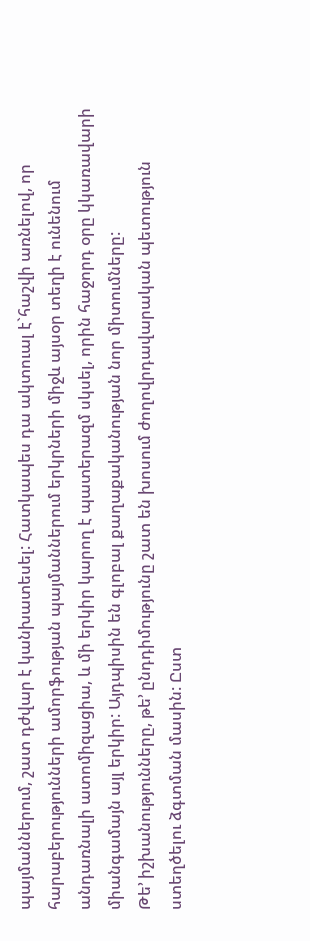պայմաններում, շատ դժվար է կանխատեսել: Հատկապես դա ակտուալ է`հաշվի առնելով, որ հարաբերությունների ամորֆության պայմաններում երկրների միջև այսօր տեղի է ունենում անդառնալի ատոմիզացիա, և մի երկիր կարող է պատերազմ սկսել, որին հաջորդ օրը կկառավարի միանգամայն այլ երկիր: Այդպիսին են գլոբալ քաղաքականության նոր միտումները:
Թե’ իշխանությունները, թե’ ընդդիմությունը շատ են խոսում ժողովրդավարական պետություն ստեղծելու ձգտման մասին: Ըստ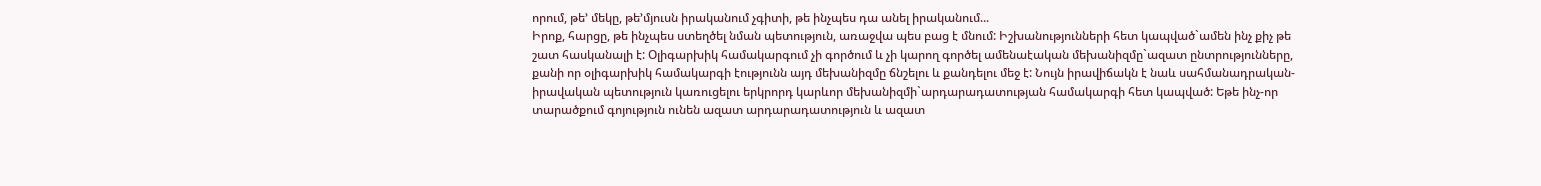որում, թե’ մեկը, թե’մյուսն իրականում չգիտի, թե ինչպես դա անել իրականում...
Իրոք, հարցը, թե ինչպես ստեղծել նման պետություն, առաջվա պես բաց է մնում: Իշխանությունների հետ կապված`ամեն ինչ քիչ թե շատ հասկանալի է: Օլիգարխիկ համակարգում չի գործում և չի կարող գործել ամենաէական մեխանիզմը`ազատ ընտրությունները, քանի որ օլիգարխիկ համակարգի էությունն այդ մեխանիզմը ճնշելու և քանդելու մեջ է: Նույն իրավիճակն է նաև սահմանադրական-իրավական պետություն կառուցելու երկրորդ կարևոր մեխանիզմի`արդարադատության համակարգի հետ կապված: Եթե ինչ-որ տարածքում գոյություն ունեն ազատ արդարադատություն և ազատ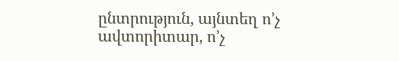ընտրություն, այնտեղ ո’չ ավտորիտար, ո’չ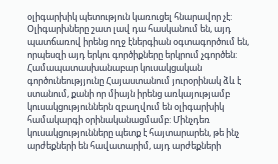օլիգարխիկ պետություն կառուցել հնարավոր չէ: Օլիգարխները շատ լավ դա հասկանում են, այդ պատճառով իրենց ողջ էներգիան օգտագործում են, որպեսզի այդ երկու գործիքները երկրում չգործեն: Համապատասխանաբար կուսակցական գործունեությյունը Հայաստանում յուրօրինակ ձև է ստանում, քանի որ միայն իրենց առկայությամբ կուսակցություններն զբաղվում են օլիգարխիկ համակարգի օրինականացմամբ: Մինչդեռ կուսակցությունները պետք է հայտարարեն, թե ինչ արժեքների են հավատարիմ, այդ արժեքների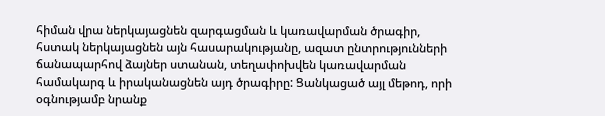հիման վրա ներկայացնեն զարգացման և կառավարման ծրագիր, հստակ ներկայացնեն այն հասարակությանը, ազատ ընտրությունների ճանապարհով ձայներ ստանան, տեղափոխվեն կառավարման համակարգ և իրականացնեն այդ ծրագիրը: Ցանկացած այլ մեթոդ, որի օգնությամբ նրանք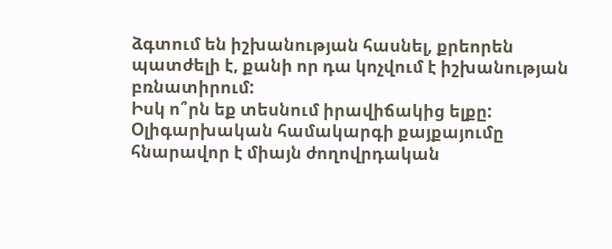ձգտում են իշխանության հասնել, քրեորեն պատժելի է, քանի որ դա կոչվում է իշխանության բռնատիրում:
Իսկ ո՞րն եք տեսնում իրավիճակից ելքը:
Օլիգարխական համակարգի քայքայումը հնարավոր է միայն ժողովրդական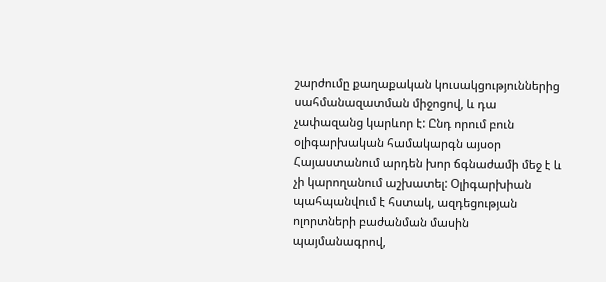շարժումը քաղաքական կուսակցություններից սահմանազատման միջոցով, և դա չափազանց կարևոր է: Ընդ որում բուն օլիգարխական համակարգն այսօր Հայաստանում արդեն խոր ճգնաժամի մեջ է և չի կարողանում աշխատել: Օլիգարխիան պահպանվում է հստակ, ազդեցության ոլորտների բաժանման մասին պայմանագրով,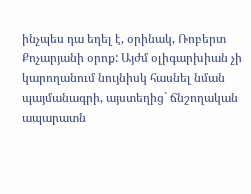ինչպես դա եղել է, օրինակ, Ռոբերտ Քոչարյանի օրոք: Այժմ օլիգարխիան չի կարողանում նույնիսկ հասնել նման պայմանագրի, այստեղից` ճնշողական ապարատն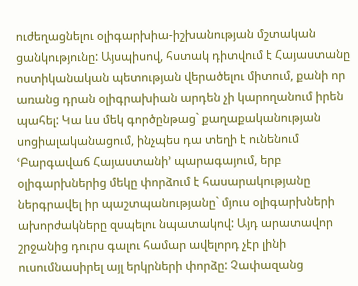ուժեղացնելու օլիգարխիա-իշխանության մշտական ցանկությունը: Այսպիսով, հստակ դիտվում է Հայաստանը ոստիկանական պետության վերածելու միտում, քանի որ առանց դրան օլիգրախիան արդեն չի կարողանում իրեն պահել: Կա ևս մեկ գործընթաց` քաղաքականության սոցիալականացում, ինչպես դա տեղի է ունենում ՙԲարգավաճ Հայաստանի՚ պարագայում, երբ օլիգարխներից մեկը փորձում է հասարակությանը ներգրավել իր պաշտպանությանը` մյուս օլիգարխների ախորժակները զսպելու նպատակով: Այդ արատավոր շրջանից դուրս գալու համար ավելորդ չէր լինի ուսումնասիրել այլ երկրների փորձը: Չափազանց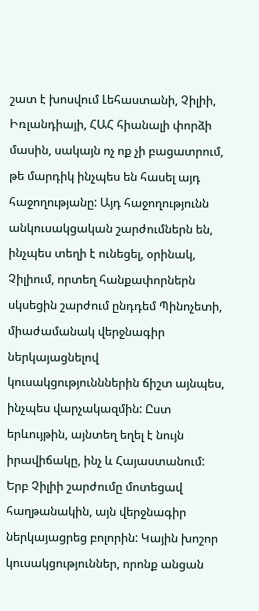շատ է խոսվում Լեհաստանի, Չիլիի, Իռլանդիայի, ՀԱՀ հիանալի փորձի մասին, սակայն ոչ ոք չի բացատրում, թե մարդիկ ինչպես են հասել այդ հաջողությանը: Այդ հաջողությունն անկուսակցական շարժումներն են, ինչպես տեղի է ունեցել, օրինակ, Չիլիում, որտեղ հանքափորներն սկսեցին շարժում ընդդեմ Պինոչետի, միաժամանակ վերջնագիր ներկայացնելով կուսակցությունններին ճիշտ այնպես, ինչպես վարչակազմին: Ըստ երևույթին, այնտեղ եղել է նույն իրավիճակը, ինչ և Հայաստանում: Երբ Չիլիի շարժումը մոտեցավ հաղթանակին, այն վերջնագիր ներկայացրեց բոլորին: Կային խոշոր կուսակցություններ, որոնք անցան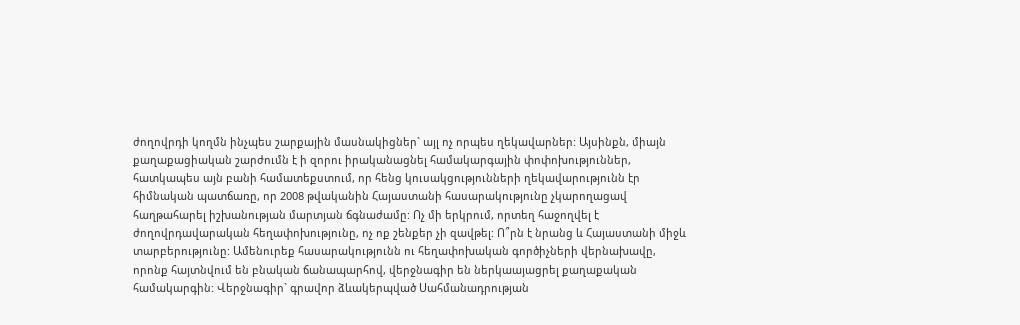ժողովրդի կողմն ինչպես շարքային մասնակիցներ` այլ ոչ որպես ղեկավարներ: Այսինքն, միայն քաղաքացիական շարժումն է ի զորու իրականացնել համակարգային փոփոխություններ, հատկապես այն բանի համատեքստում, որ հենց կուսակցությունների ղեկավարությունն էր հիմնական պատճառը, որ 2008 թվականին Հայաստանի հասարակությունը չկարողացավ հաղթահարել իշխանության մարտյան ճգնաժամը: Ոչ մի երկրում, որտեղ հաջողվել է ժողովրդավարական հեղափոխությունը, ոչ ոք շենքեր չի զավթել: Ո՞րն է նրանց և Հայաստանի միջև տարբերությունը: Ամենուրեք հասարակությունն ու հեղափոխական գործիչների վերնախավը, որոնք հայտնվում են բնական ճանապարհով, վերջնագիր են ներկաայացրել քաղաքական համակարգին: Վերջնագիր` գրավոր ձևակերպված Սահմանադրության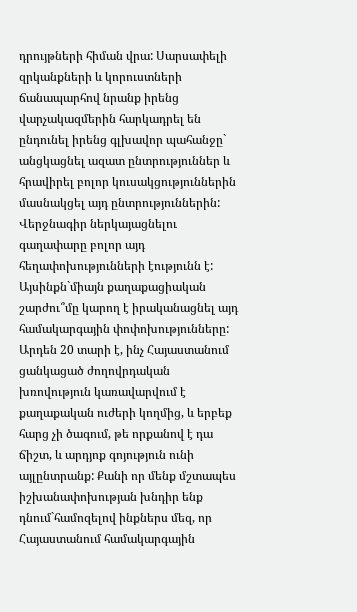դրույթների հիման վրա: Սարսափելի զրկանքների և կորուստների ճանապարհով նրանք իրենց վարչակազմերին հարկադրել են ընդունել իրենց գլխավոր պահանջը` անցկացնել ազատ ընտրություններ և հրավիրել բոլոր կուսակցություններին մասնակցել այդ ընտրություններին: Վերջնագիր ներկայացնելու գաղափարը բոլոր այդ հեղափոխությունների էությունն է:
Այսինքն`միայն քաղաքացիական շարժու՞մը կարող է իրականացնել այդ համակարգային փոփոխությունները:
Արդեն 20 տարի է, ինչ Հայաստանում ցանկացած ժողովրդական խռովություն կառավարվում է քաղաքական ուժերի կողմից, և երբեք հարց չի ծագում, թե որքանով է դա ճիշտ, և արդյոք գոյություն ունի այլընտրանք: Քանի որ մենք մշտապես իշխանափոխության խնդիր ենք դնում`համոզելով ինքներս մեզ, որ Հայաստանում համակարգային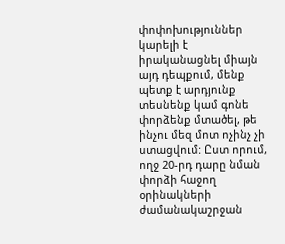փոփոխություններ կարելի է իրականացնել միայն այդ դեպքում, մենք պետք է արդյունք տեսնենք կամ գոնե փորձենք մտածել, թե ինչու մեզ մոտ ոչինչ չի ստացվում: Ըստ որում, ողջ 20-րդ դարը նման փորձի հաջող օրինակների ժամանակաշրջան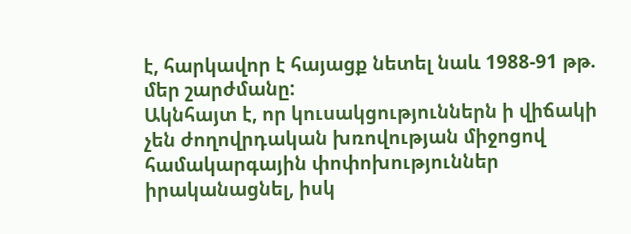է, հարկավոր է հայացք նետել նաև 1988-91 թթ. մեր շարժմանը:
Ակնհայտ է, որ կուսակցություններն ի վիճակի չեն ժողովրդական խռովության միջոցով համակարգային փոփոխություններ իրականացնել, իսկ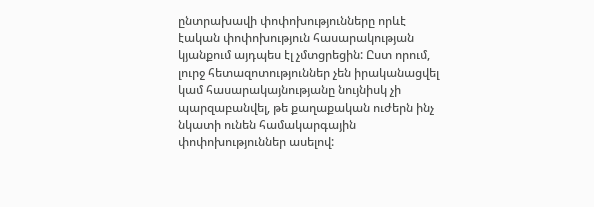ընտրախավի փոփոխությունները որևէ էական փոփոխություն հասարակության կյանքում այդպես էլ չմտցրեցին: Ըստ որում, լուրջ հետազոտություններ չեն իրականացվել կամ հասարակայնությանը նույնիսկ չի պարզաբանվել, թե քաղաքական ուժերն ինչ նկատի ունեն համակարգային փոփոխություններ ասելով: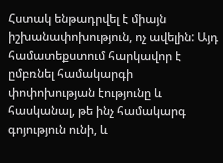Հստակ ենթադրվել է միայն իշխանափոխություն, ոչ ավելին: Այդ համատեքստում հարկավոր է ըմբռնել համակարգի փոփոխության էությունը և հասկանալ, թե ինչ համակարգ գոյություն ունի, և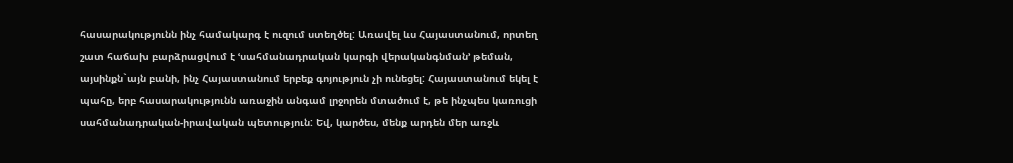հասարակությունն ինչ համակարգ է ուզում ստեղծել: Առավել ևս Հայաստանում, որտեղ շատ հաճախ բարձրացվում է ՙսահմանադրական կարգի վերականգնման՚ թեման, այսինքն`այն բանի, ինչ Հայաստանում երբեք գոյություն չի ունեցել: Հայաստանում եկել է պահը, երբ հասարակությունն առաջին անգամ լրջորեն մտածում է, թե ինչպես կառուցի սահմանադրական-իրավական պետություն: Եվ, կարծես, մենք արդեն մեր առջև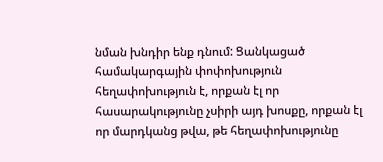նման խնդիր ենք դնում: Ցանկացած համակարգային փոփոխություն հեղափոխություն է, որքան էլ որ հասարակությունը չսիրի այդ խոսքը, որքան էլ որ մարդկանց թվա, թե հեղափոխությունը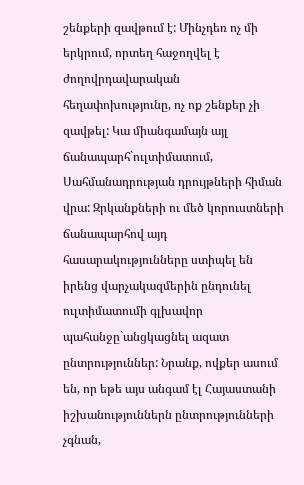շենքերի զավթում է: Մինչդեռ ոչ մի երկրում, որտեղ հաջողվել է ժողովրդավարական հեղափոխությունը, ոչ ոք շենքեր չի զավթել: Կա միանգամայն այլ ճանապարհ`ուլտիմատում, Սահմանադրության դրույթների հիման վրա: Զրկանքների ու մեծ կորուստների ճանապարհով այդ հասարակությունները ստիպել են իրենց վարչակազմերին ընդունել ուլտիմատումի գլխավոր պահանջը`անցկացնել ազատ ընտրություններ: Նրանք, ովքեր ասում են, որ եթե այս անգամ էլ Հայաստանի իշխանություններն ընտրությունների չգնան,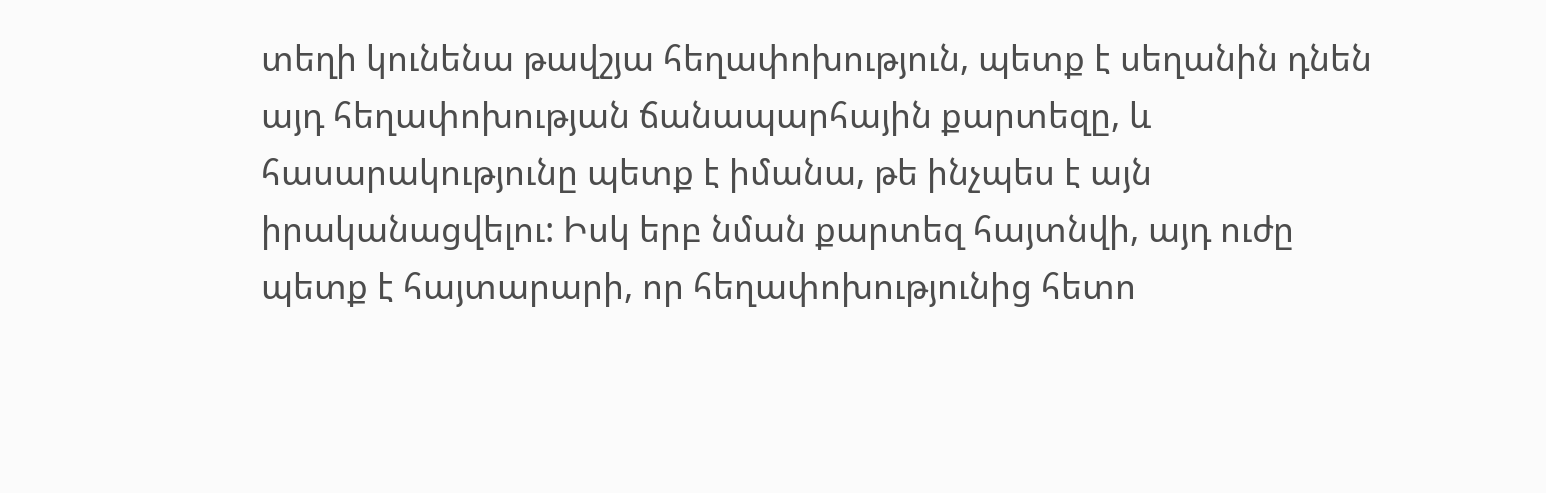տեղի կունենա թավշյա հեղափոխություն, պետք է սեղանին դնեն այդ հեղափոխության ճանապարհային քարտեզը, և հասարակությունը պետք է իմանա, թե ինչպես է այն իրականացվելու: Իսկ երբ նման քարտեզ հայտնվի, այդ ուժը պետք է հայտարարի, որ հեղափոխությունից հետո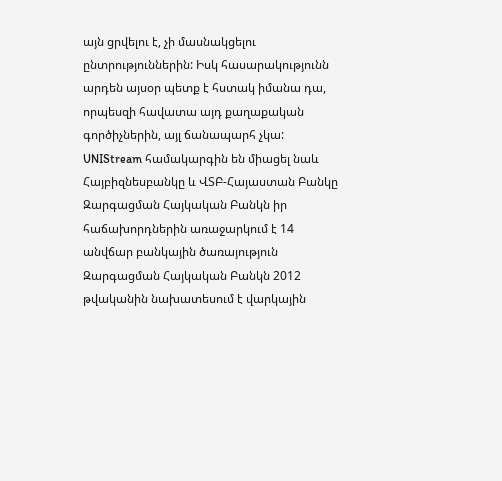այն ցրվելու է, չի մասնակցելու ընտրություններին: Իսկ հասարակությունն արդեն այսօր պետք է հստակ իմանա դա, որպեսզի հավատա այդ քաղաքական գործիչներին, այլ ճանապարհ չկա:
UNIStream համակարգին են միացել նաև Հայբիզնեսբանկը և ՎՏԲ-Հայաստան Բանկը
Զարգացման Հայկական Բանկն իր հաճախորդներին առաջարկում է 14 անվճար բանկային ծառայություն
Զարգացման Հայկական Բանկն 2012 թվականին նախատեսում է վարկային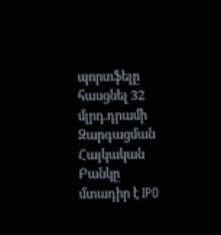պորտֆելը հասցնել 32 մլրդ.դրամի
Զարգացման Հայկական Բանկը մտադիր է IPO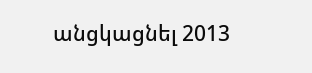անցկացնել 2013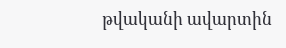թվականի ավարտին